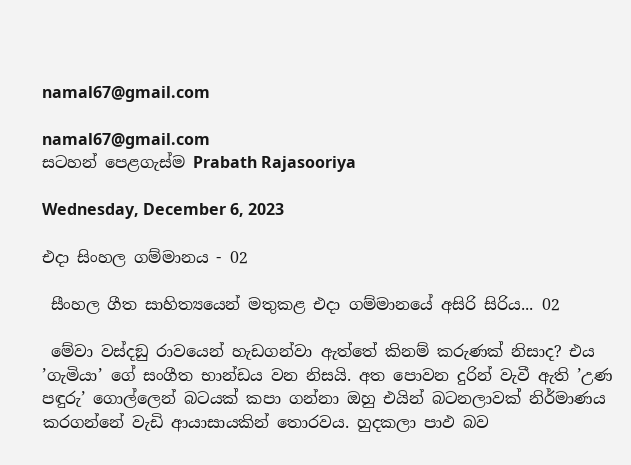namal67@gmail.com

namal67@gmail.com
සටහන් පෙළගැස්ම‍ Prabath Rajasooriya

Wednesday, December 6, 2023

එදා සිංහල ගම්මානය - 02

 සීංහල ගීත සාහිත්‍යයෙන් මතුකළ එදා ගම්මානයේ අසිරි සිරිය... 02

 මේවා වස්දඞු රාවයෙන් හැඩගන්වා ඇත්තේ කිනම් කරුණක් නිසාද? එය ’ගැමියා’ ගේ සංගීත භාන්ඩය වන නිසයි. අත පොවන දුරින් වැවී ඇති ’උණ පඳුරු’ ගොල්ලෙන් බටයක් කපා ගන්නා ඔහු එයින් බටනලාවක් නිර්මාණය කරගන්නේ වැඩි ආයාසායකින් තොරවය. හුදකලා පාඵ බව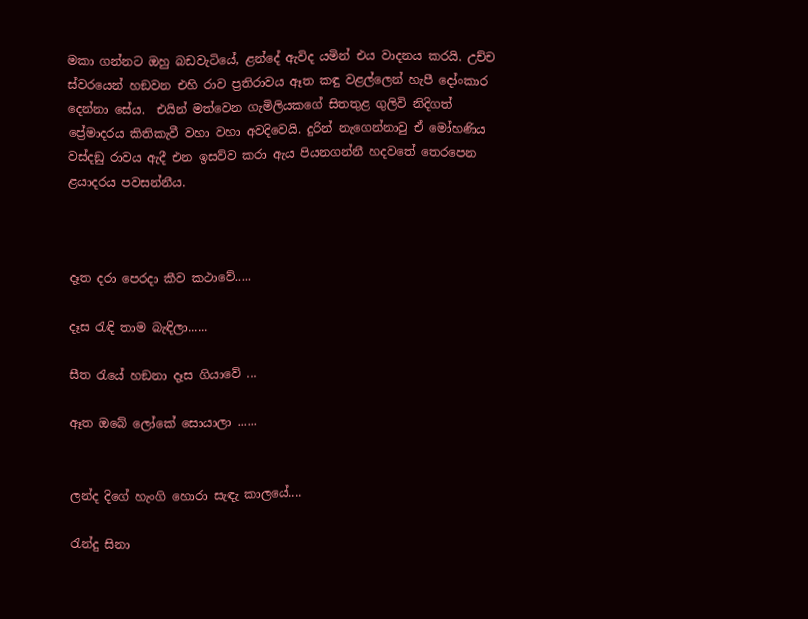මකා ගන්නට ඔහු බඩවැටියේ, ළන්දේ ඇවිද යමින් එය වාදනය කරයි. උච්ච ස්වරයෙන් හඞවන එහි රාව ප්‍රතිරාවය ඈත කඳු වළල්ලෙන් හැපී දෝංකාර දෙන්නා සේය.  එයින් මත්වෙන ගැමිලියකගේ සිතතුළ ගුලිවි නිදිගත් ප්‍රේමාදරය කිතිකැවී වහා වහා අවදිවෙයි. දුරින් නැගෙන්නාවු ඒ මෝහණිය වස්දඞු රාවය ඇදී එන ඉසව්ව කරා ඇය පියනගන්නී හදවතේ තෙරපෙන ළයාදරය පවසන්නීය.



දෑත දරා පෙරදා කීව කථාවේ.....

දෑස රැඳි තාම බැඳිලා......

සීත රැයේ හඞනා දෑස ගියාවේ ...

ඈත ඔබේ ලෝකේ සොයාලා ......


ලන්ද දිගේ හැංගි හොරා සැඳැ කාලයේ....

රැන්දු සිනා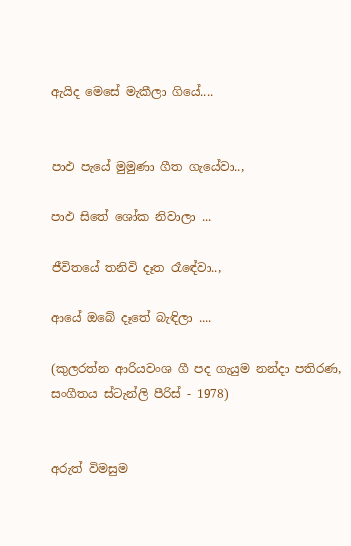ඇයිද මෙසේ මැකීලා ගියේ....


පාඵ පැයේ මුමුණා ගීත ගැයේවා..,

පාඵ සිතේ ශෝක නිවාලා ...

ජීවිතයේ තනිවි දෑත රෑඳේවා..,

ආයේ ඔබේ දෑතේ බැඳිලා ....

(කුලරත්න ආරියවංශ ගී පද ගැයුම නන්දා පතිරණ, සංගීතය ස්ටැන්ලි පීරිස් - 1978)


අරුත් විමසුම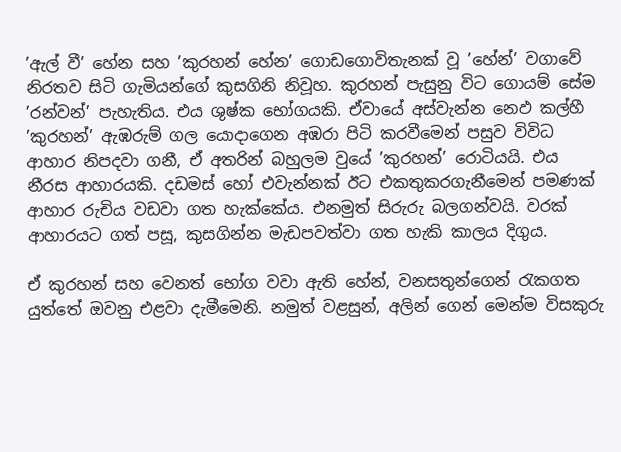’ඇල් වී’ හේන සහ ’කුරහන් හේන’ ගොඩගොවිතැනක් වූ ’හේන්’ වගාවේ නිරතව සිටි ගැමියන්ගේ කුසගිනි නිවූහ. කුරහන් පැසුනු විට ගොයම් සේම ’රන්වන්’ පැහැතිය. එය ශුෂ්ක භෝගයකි. ඒවායේ අස්වැන්න නෙඵ කල්හී ’කුරහන්’ ඇඹරුම් ගල යොදාගෙන අඹරා පිටි කරවීමෙන් පසුව විවිධ ආහාර නිපදවා ගනී, ඒ අතරින් බහුලම වුයේ ’කුරහන්’ රොටියයි. එය නීරස ආහාරයකි. දඩමස් හෝ එවැන්නක් ඊට එකතුකරගැනීමෙන් පමණක් ආහාර රුචිය වඩවා ගත හැක්කේය. එනමුත් සිරුරු බලගන්වයි. වරක් ආහාරයට ගත් පසූ, කුසගින්න මැඩපවත්වා ගත හැකි කාලය දිගුය.

ඒ කුරහන් සහ වෙනත් භෝග වවා ඇති හේන්, වනසතුන්ගෙන් රැකගත යුත්තේ ඔවනු එළවා දැමීමෙනි. නමුත් වළසුන්, අලින් ගෙන් මෙන්ම විසකුරු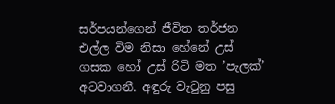සර්පයන්ගෙන් ජීවිත තර්ජන එල්ල විම නිසා හේනේ උස් ගසක හෝ උස් රිටි මත ’පැලක්’ අටවාගනී. අඳුරු වැටුනු පසු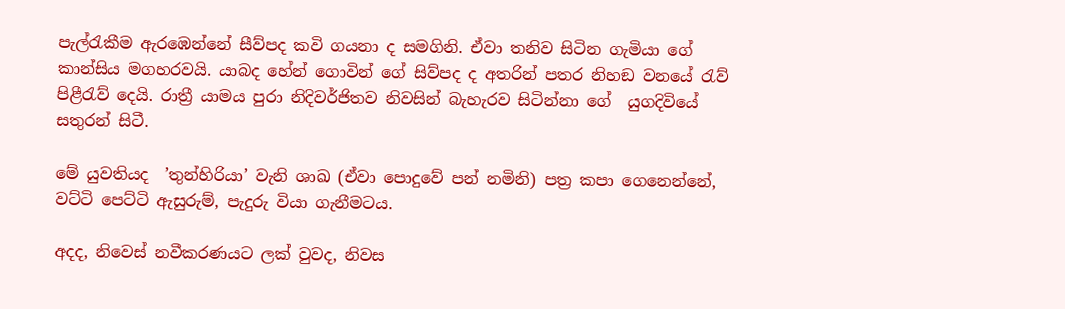පැල්රැකීම ඇරඹෙන්නේ සීව්පද කවි ගයනා ද සමගිනි. ඒවා තනිව සිටින ගැමියා ගේ කාන්සිය මගහරවයි. යාබද හේන් ගොවින් ගේ සිව්පද ද අතරින් පතර නිහඞ වනයේ රැව් පිළීරැව් දෙයි. රාත්‍රී යාමය පුරා නිදිවර්ජිතව නිවසින් බැහැරව සිටින්නා ගේ  යුගදිවියේ සතුරන් සිටී.

මේ යුවතියද  ’තුන්හිරියා’ වැනි ශාඛ (ඒවා පොදුවේ පන් නමිනි) පත්‍ර කපා ගෙනෙන්නේ, වට්ටි පෙට්ටි ඇසුරුම්, පැදුරු වියා ගැනීමටය.

අදද, නිවෙස් නවීකරණයට ලක් වුවද, නිවස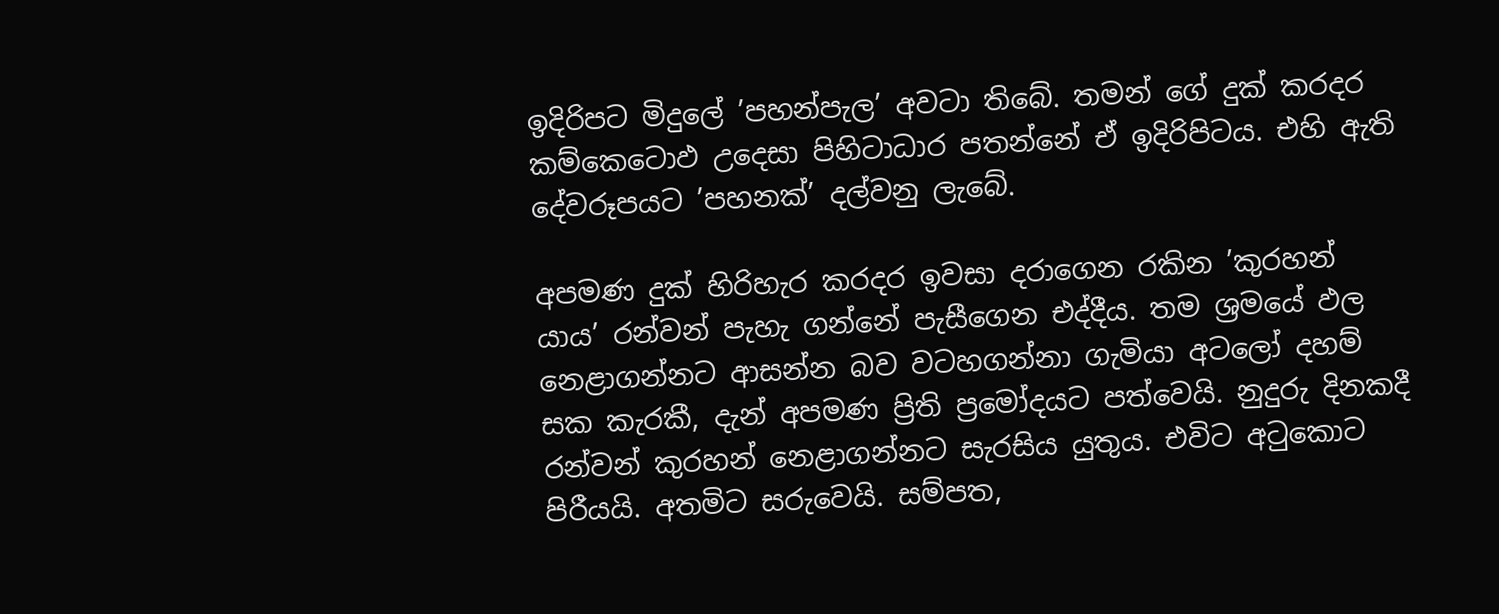ඉදිරිපට මිදුලේ ’පහන්පැල’ අවටා තිබේ. තමන් ගේ දුක් කරදර කම්කෙටොඵ උදෙසා පිහිටාධාර පතන්නේ ඒ ඉදිරිපිටය. එහි ඇති දේවරූපයට ’පහනක්’ දල්වනු ලැබේ.

අපමණ දුක් හිරිහැර කරදර ඉවසා දරාගෙන රකින ’කුරහන් යාය’ රන්වන් පැහැ ගන්නේ පැසීගෙන එද්දීය. තම ශ්‍රමයේ ඵල නෙළාගන්නට ආසන්න බව වටහගන්නා ගැමියා අටලෝ දහම් සක කැරකී, දැන් අපමණ ප්‍රිති ප්‍රමෝදයට පත්වෙයි. නුදුරු දිනකදී රන්වන් කුරහන් නෙළාගන්නට සැරසිය යුතුය. එවිට අටුකොට පිරීයයි. අතමිට සරුවෙයි. සම්පත,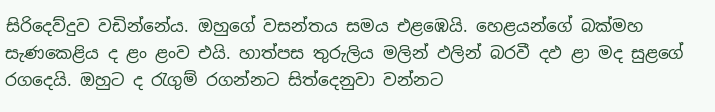සිරිදෙව්දුව වඩින්නේය. ඔහුගේ වසන්තය සමය එළඹෙයි. හෙළයන්ගේ බක්මහ සැණකෙළිය ද ළං ළංව එයි. හාත්පස තුරුලිය මලින් ඵලින් බරවී දඵ ළා මද සුළගේ රගදෙයි. ඔහුට ද රැගුම් රගන්නට සිත්දෙනුවා වන්නට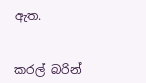ඇත.


කරල් බරින්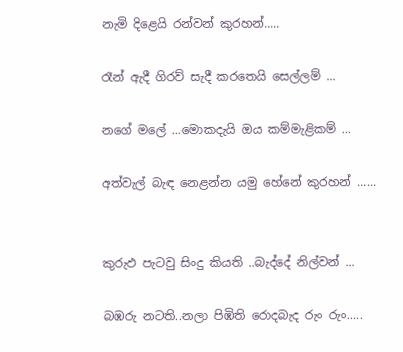නැමි දිළෙයි රන්වන් කුරහන්.....

රෑන් ඇදී ගිරව් සැදී කරතෙයි සෙල්ලම් ...

නගේ මලේ ...මොකදැයි ඔය කම්මැළිකම් ...

අත්වැල් බැඳ නෙළන්න යමු හේනේ කුරහන් ......


කුරුඵ පැටවු සිංදු කියති ..බැද්දේ නිල්වන් ...

බඹරු නටති..නලා පිඹිති රොදබැද රුං රුං.....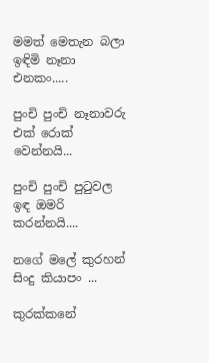මමත් මෙතැන බලා ඉඳිමි නෑනා එනකං.....

පුංචි පුංචි නෑනාවරු එක් රොක් වෙන්නයි...

පුංචි පුංචි පුටුවල ඉඳ ඔමරි කරන්නයි....

නගේ මලේ කුරහන් සිංදු කියාපං ...

කුරක්කනේ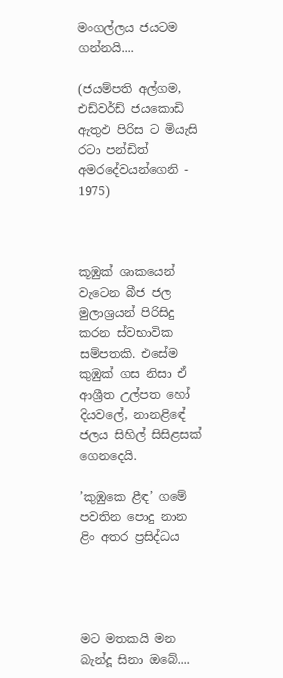මංගල්ලය ජයටම ගන්නයි....

(ජයම්පති අල්ගම, එඩ්වර්ඩ් ජයකොඩි ඇතුඵ පිරිස ට මියැසි රටා පන්ඩිත් අමරදේවයන්ගෙනි - 1975)



කූඹුක් ශාකයෙන් වැටෙන බීජ ජල මුලාශ්‍රයන් පිරිසිදු කරන ස්වභාවික සම්පතකි. එසේම කුඹුක් ගස නිසා ඒ ආශ්‍රීත උල්පත හෝ දියවලේ, නානළිඳේ ජලය සිහිල් සිසිළසක් ගෙනදෙයි.

’කුඹුකෙ ළීඳ’ ගමේ පවතින පොදු නාන ළිං අතර ප්‍රසිද්ධය




මට මතකයි මන බැන්දූ සිනා ඔබේ....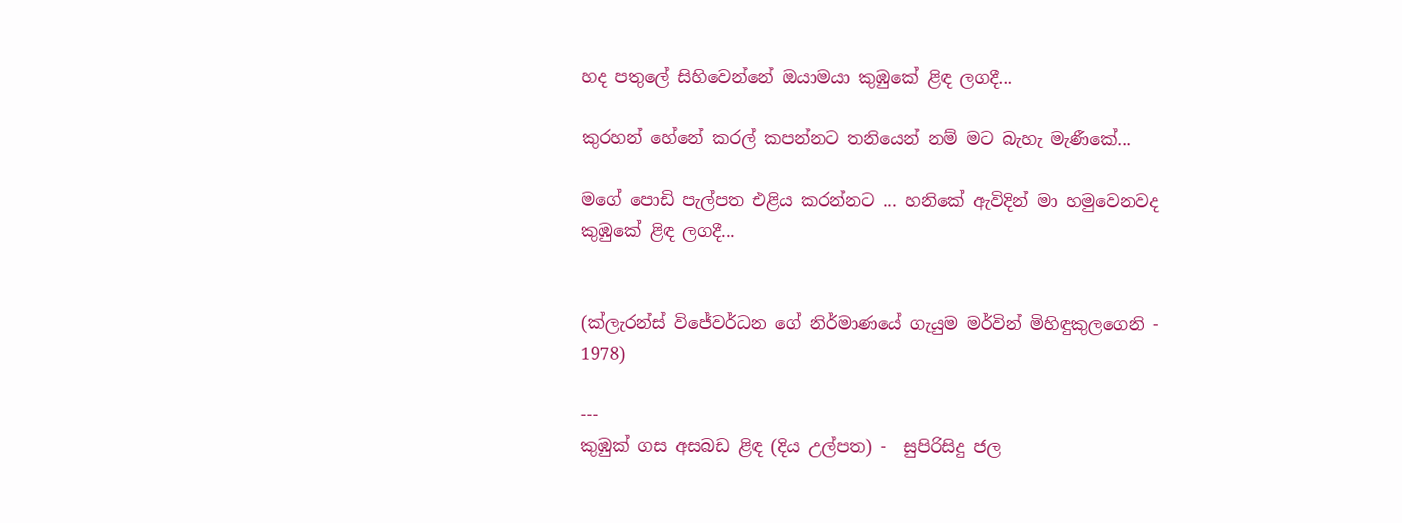හද පතුලේ සිහිවෙන්නේ ඔයාමයා කුඹුකේ ළිඳ ලගදී...

කුරහන් හේනේ කරල් කපන්නට තනියෙන් නම් මට බැහැ මැණීකේ...

මගේ පොඩි පැල්පත එළිය කරන්නට ... හනිකේ ඇවිදින් මා හමුවෙනවද කුඹුකේ ළිඳ ලගදී...


(ක්ලැරන්ස් විජේවර්ධන ගේ නිර්මාණයේ ගැයුම මර්වින් මිහිඳුකුලගෙනි - 1978)

---
කුඹුක් ගස අසබඩ ළිඳ (දිය උල්පත) -  සුපිරිසිදු ජල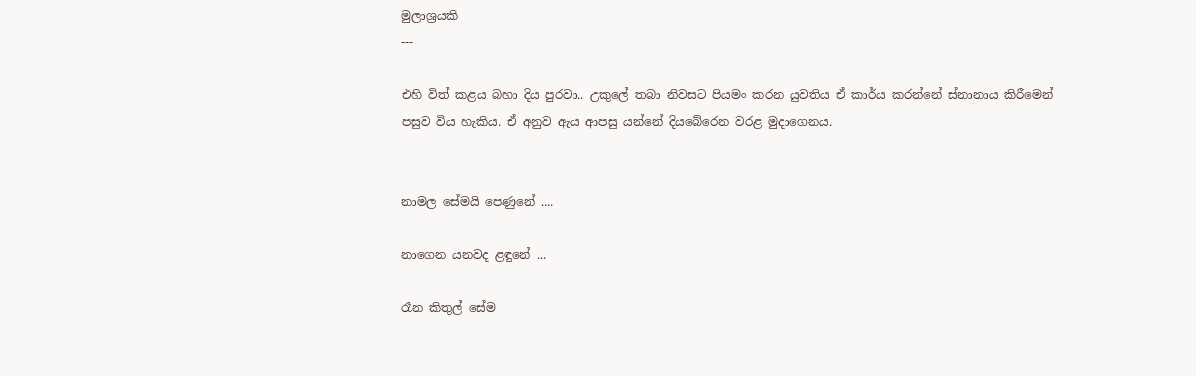මුලාශ්‍රයකි
---

එහි විත් කළය බහා දිය පුරවා.. උකුලේ තබා නිවසට පියමං කරන යුවතිය ඒ කාර්ය කරන්නේ ස්නානාය කිරීමෙන් පසුව විය හැකිය. ඒ අනුව ඇය ආපසු යන්නේ දියබේරෙන වරළ මුදාගෙනය.


නාමල සේමයි පෙණුනේ ....

නාගෙන යනවද ළඳුනේ ...

රෑන කිතුල් සේම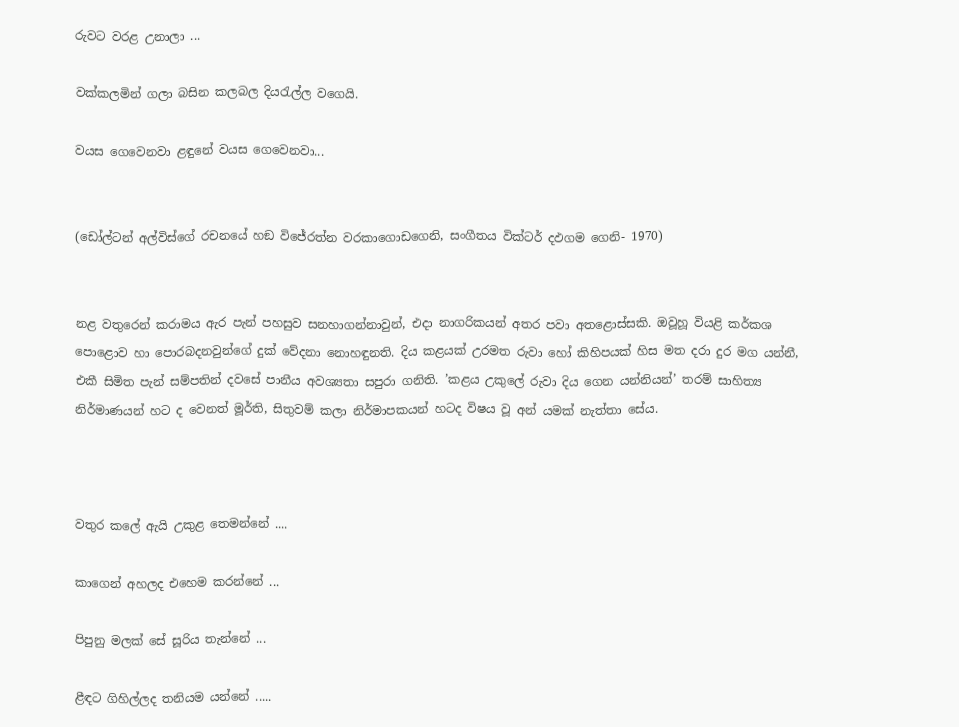රුවට වරළ උනාලා ...

වක්කලමින් ගලා බසින කලබල දියරැල්ල වගෙයි.

වයස ගෙවෙනවා ළඳුනේ වයස ගෙවෙනවා...


(ඩෝල්ටන් අල්විස්ගේ රචනයේ හඞ විජේරත්න වරකාගොඩගෙනි, සංගීතය වික්ටර් දඵගම ගෙනි- 1970)


නළ වතුරෙන් කරාමය ඇර පැන් පහසුව සනහාගන්නාවුන්, එදා නාගරිකයන් අතර පවා අතළොස්සකි. ඔවූහූ වියළි කර්කශ පොළොව හා පොරබදනවුන්ගේ දුක් වේදනා නොහඳුනති. දිය කළයක් උරමත රුවා හෝ කිහිපයක් හිස මත දරා දුර මග යන්නී, එකී සිමිත පැන් සම්පතින් දවසේ පානීය අවශ්‍යතා සපුරා ගනිති. ’කළය උකුලේ රුවා දිය ගෙන යන්නියන්’ තරම් සාහිත්‍ය නිර්මාණයන් හට ද වෙනත් මූර්ති, සිතුවම් කලා නිර්මාපකයන් හටද විෂය වූ අන් යමක් නැත්තා සේය.



වතුර කලේ ඇයි උකුළ තෙමන්නේ ....

කාගෙන් අහලද එහෙම කරන්නේ ...

පිපුනු මලක් සේ සූරිය තැන්නේ ...

ළීඳට ගිහිල්ලද තනියම යන්නේ .....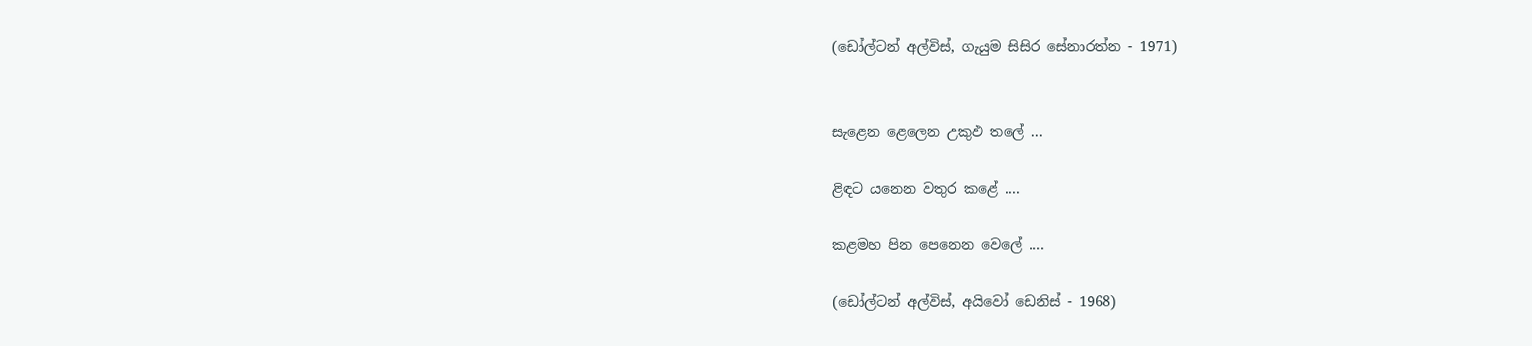(ඩෝල්ටන් අල්විස්, ගැයුම සිසිර සේනාරත්න - 1971)


සැළෙන ළෙලෙන උකුඵ තලේ ...

ළිඳට යනෙන වතුර කළේ ....

කළමහ පින පෙනෙන වෙලේ ....

(ඩෝල්ටන් අල්විස්, අයිවෝ ඩෙනිස් - 1968)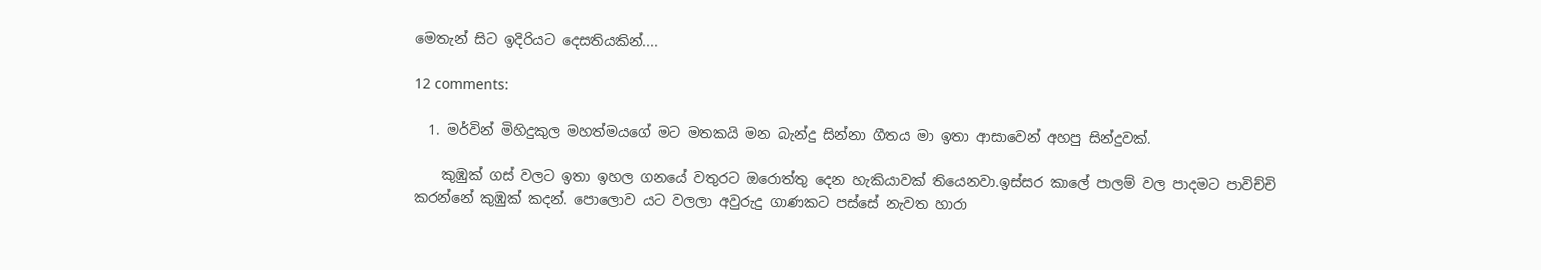මෙතැන් සිට ඉදිරියට දෙසතියකින්....

12 comments:

  1. මර්වින් මිහිදුකුල මහත්මයගේ මට මතකයි මන බැන්දු සින්නා ගීතය මා ඉතා ආසාවෙන් අහපු සින්දුවක්.

    කුඹුක් ගස් වලට ඉතා ඉහල ගනයේ වතුරට ඔරොත්තු දෙන හැකියාවක් තියෙනවා.ඉස්සර කාලේ පාලම් වල පාදමට පාවිච්චි කරන්නේ කුඹුක් කදන්. පොලොව යට වලලා අවුරුදු ගාණකට පස්සේ නැවත හාරා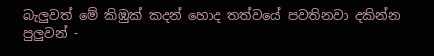බැලුවත් මේ කිඹුක් කදන් හොද තත්වයේ පවතිනවා දකින්න පුලුවන් -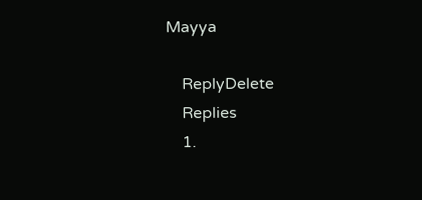Mayya

    ReplyDelete
    Replies
    1.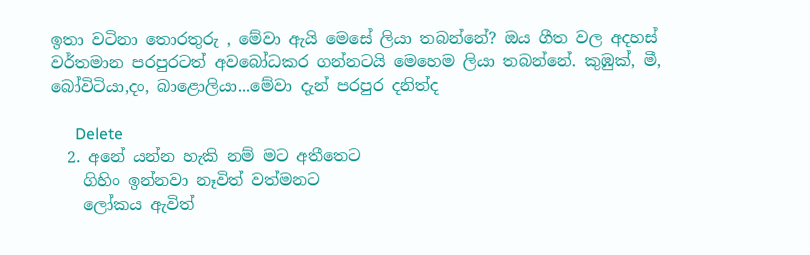ඉතා වටිනා තොරතුරු , මේවා ඇයි මෙසේ ලියා තබන්නේ? ඔය ගීත වල අදහස් වර්තමාන පරපුරටත් අවබෝධකර ගන්නටයි මෙහෙම ලියා තබන්නේ. කුඹුක්, මී, බෝවිටියා,දං, බාළොලියා...මේවා දැන් පරපුර දනිත්ද

      Delete
  2. අනේ යන්න හැකි නම් මට අතීතෙට
    ගිහිං ඉන්නවා නෑවිත් වත්මනට
    ලෝකය ඇවිත්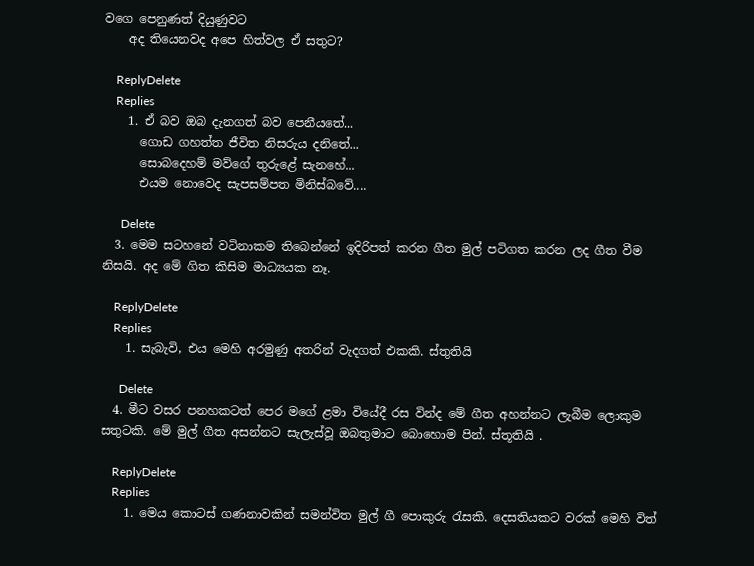වගෙ පෙනුණත් දියුණුවට
    අද තියෙනවද අපෙ හිත්වල ඒ සතුට?

    ReplyDelete
    Replies
    1. ඒ බව ඔබ දැනගත් බව පෙනීයතේ...
      ගොඩ ගහත්ත ජීවිත නිසරුය දනිතේ...
      සොබදෙහම් මව්ගේ තුරුළේ සැනහේ...
      එයම නොවෙද සැපසම්පත මිනිස්බවේ....

      Delete
  3. මෙම සටහනේ වටිනාකම තිබෙන්නේ ඉදිරිපත් කරන ගීත මුල් පටිගත කරන ලද ගීත වීම නිසයි. අද මේ ගිත කිසිම මාධ්‍යයක නෑ.

    ReplyDelete
    Replies
    1. සැබැවි, එය මෙහි අරමුණු අතරින් වැදගත් එකකි. ස්තුතියි

      Delete
  4. මීට වසර පනහකටත් පෙර මගේ ළමා වියේදී රස වින්ද මේ ගීත අහන්නට ලැබීම ලොකුම සතුටකි. මේ මුල් ගීත අසන්නට සැලැස්වූ ඔබතුමාට බොහොම පින්. ස්තූතියි .

    ReplyDelete
    Replies
    1. මෙය කොටස් ගණනාවකින් සමන්විත මුල් ගී පොකුරු රැසකි. දෙසතියකට වරක් මෙහි විත්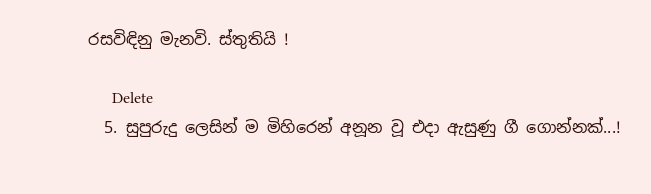රසවිඳිනු මැනවි. ස්තුතියි !

      Delete
  5. සුපුරුදු ලෙසින් ම මිහිරෙන් අනූන වූ එදා ඇසුණු ගී ගොන්නක්...!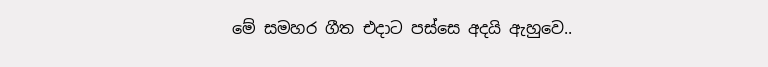මේ සමහර ගීත එදාට පස්සෙ අදයි ඇහුවෙ..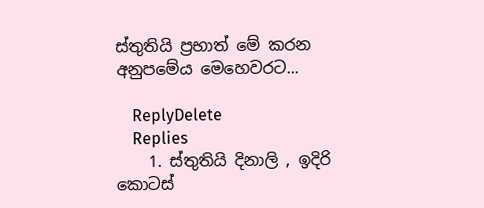ස්තුතියි ප්‍රභාත් මේ කරන අනුපමේය මෙහෙවරට...

    ReplyDelete
    Replies
    1. ස්තුතියි දිනාලි , ඉදිරි කොටස්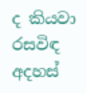ද කියවා රසවිඳ අදහස්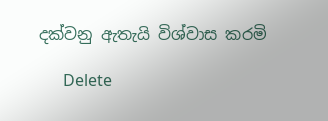දක්වනු ඇතැයි විශ්වාස කරමි

      Delete